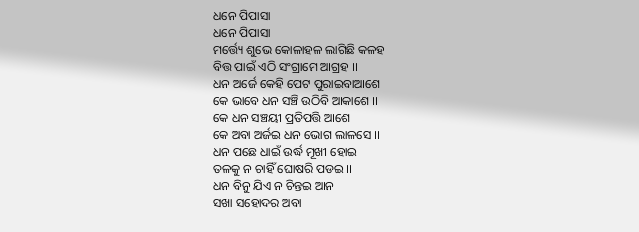ଧନେ ପିପାସା
ଧନେ ପିପାସା
ମର୍ତ୍ତ୍ୟେ ଶୁଭେ କୋଳାହଳ ଲାଗିଛି କଳହ
ବିତ୍ତ ପାଇଁ ଏଠି ସଂଗ୍ରାମେ ଆଗ୍ରହ ।।
ଧନ ଅର୍ଜେ କେହି ପେଟ ପୁରାଇବାଆଶେ
କେ ଭାବେ ଧନ ସଞ୍ଚି ଉଠିବି ଆକାଶେ ।।
କେ ଧନ ସଞ୍ଚୟୀ ପ୍ରତିପତ୍ତି ଆଶେ
କେ ଅବା ଅର୍ଜଇ ଧନ ଭୋଗ ଲାଳସେ ।।
ଧନ ପଛେ ଧାଇଁ ଉର୍ଦ୍ଧ ମୂଖୀ ହୋଇ
ତଳକୁ ନ ଚାହିଁ ଘୋଷରି ପଡଇ ।।
ଧନ ବିନୁ ଯିଏ ନ ଚିନ୍ତଇ ଆନ
ସଖା ସହୋଦର ଅବା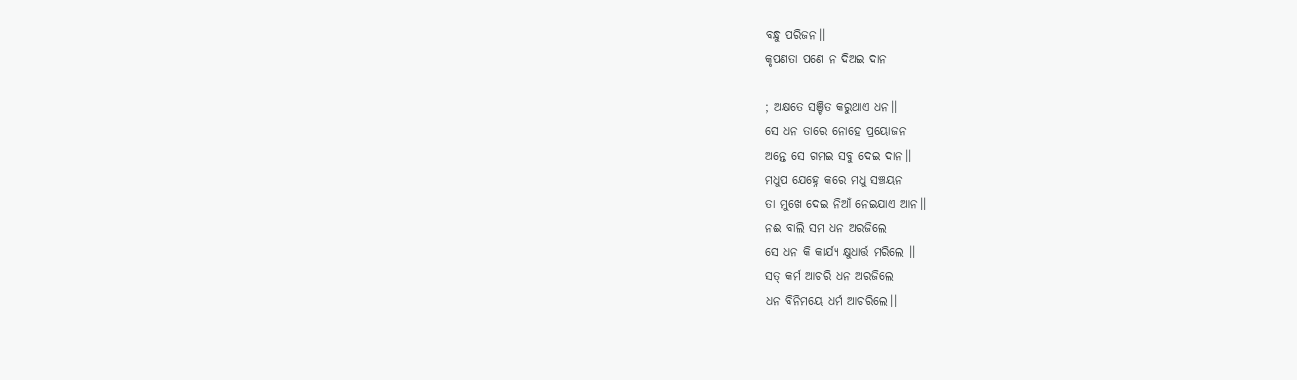ବନ୍ଧୁ ପରିଜନ।।
କୃପଣତା ପଣେ ନ ଦିଅଇ ଦାନ

; ଅକ୍ଷତେ ସଞ୍ଚିତ କରୁଥାଏ ଧନ।।
ସେ ଧନ ତାରେ ନୋହେ ପ୍ରୟୋଜନ
ଅନ୍ତେ ସେ ଗମଇ ସବୁ ଦେଇ ଦାନ।।
ମଧୁପ ଯେହ୍ନେ କରେ ମଧୁ ସଞ୍ଚୟନ
ତା ମୁଖେ ଦେଇ ନିଆଁ ନେଇଯାଏ ଆନ।।
ନଈ ବାଲି ସମ ଧନ ଅରଜିଲେ
ସେ ଧନ କି କାର୍ଯ୍ୟ କ୍ଷୁଧାର୍ତ୍ତ ମରିଲେ ।।
ସତ୍ କର୍ମ ଆଚରି ଧନ ଅରଜିଲେ
ଧନ ବିନିମୟେ ଧର୍ମ ଆଚରିଲେ।।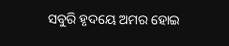ସବୁରି ହୃଦୟେ ଅମର ହୋଇ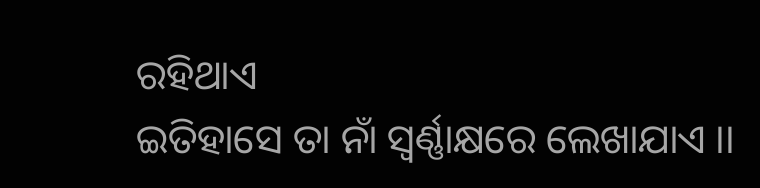ରହିଥାଏ
ଇତିହାସେ ତା ନାଁ ସ୍ବର୍ଣ୍ଣାକ୍ଷରେ ଲେଖାଯାଏ ।।